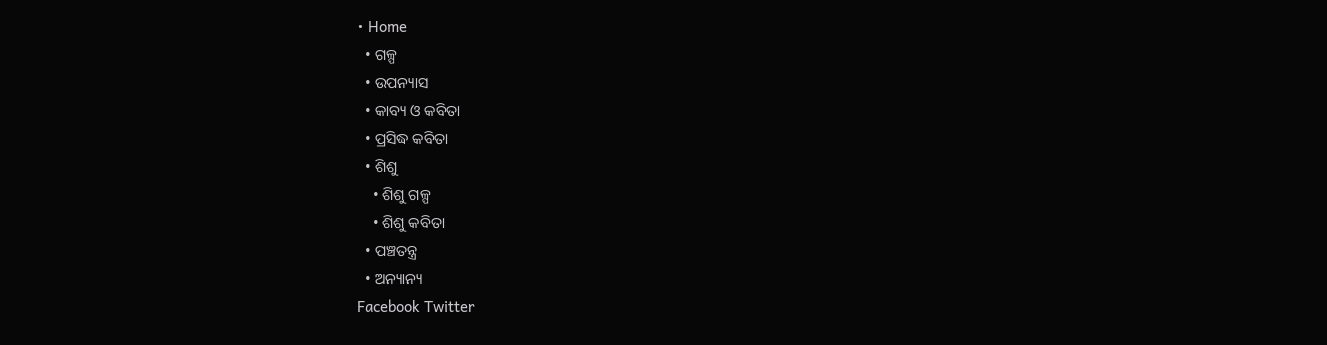• Home
  • ଗଳ୍ପ
  • ଉପନ୍ୟାସ
  • କାବ୍ୟ ଓ କବିତା
  • ପ୍ରସିଦ୍ଧ କବିତା
  • ଶିଶୁ
    • ଶିଶୁ ଗଳ୍ପ
    • ଶିଶୁ କବିତା
  • ପଞ୍ଚତନ୍ତ୍ର
  • ଅନ୍ୟାନ୍ୟ
Facebook Twitter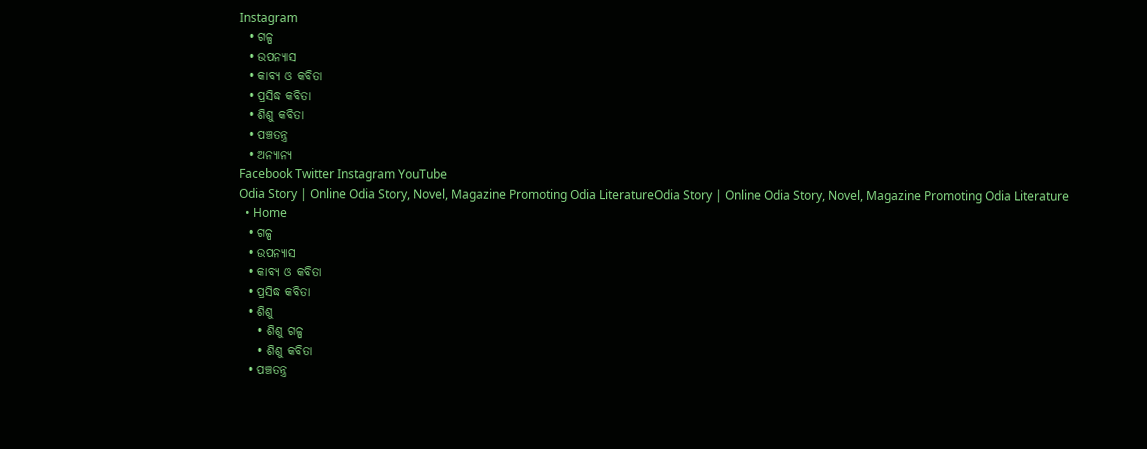Instagram
  • ଗଳ୍ପ
  • ଉପନ୍ୟାସ
  • କାବ୍ୟ ଓ କବିତା
  • ପ୍ରସିଦ୍ଧ କବିତା
  • ଶିଶୁ କବିତା
  • ପଞ୍ଚତନ୍ତ୍ର
  • ଅନ୍ୟାନ୍ୟ
Facebook Twitter Instagram YouTube
Odia Story | Online Odia Story, Novel, Magazine Promoting Odia LiteratureOdia Story | Online Odia Story, Novel, Magazine Promoting Odia Literature
  • Home
  • ଗଳ୍ପ
  • ଉପନ୍ୟାସ
  • କାବ୍ୟ ଓ କବିତା
  • ପ୍ରସିଦ୍ଧ କବିତା
  • ଶିଶୁ
    • ଶିଶୁ ଗଳ୍ପ
    • ଶିଶୁ କବିତା
  • ପଞ୍ଚତନ୍ତ୍ର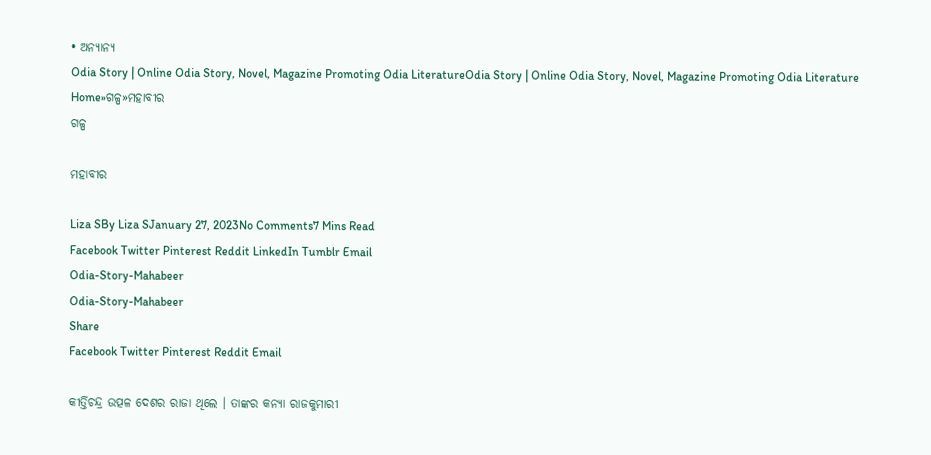• ଅନ୍ୟାନ୍ୟ
Odia Story | Online Odia Story, Novel, Magazine Promoting Odia LiteratureOdia Story | Online Odia Story, Novel, Magazine Promoting Odia Literature
Home»ଗଳ୍ପ»ମହାବୀର
ଗଳ୍ପ

ମହାବୀର

Liza SBy Liza SJanuary 27, 2023No Comments7 Mins Read
Facebook Twitter Pinterest Reddit LinkedIn Tumblr Email
Odia-Story-Mahabeer
Odia-Story-Mahabeer
Share
Facebook Twitter Pinterest Reddit Email

କୀର୍ତ୍ତିଚନ୍ଦ୍ର ଉତ୍ପଳ ଦେଶର ରାଜା ଥିଲେ । ତାଙ୍କର କନ୍ୟା ରାଜକୁମାରୀ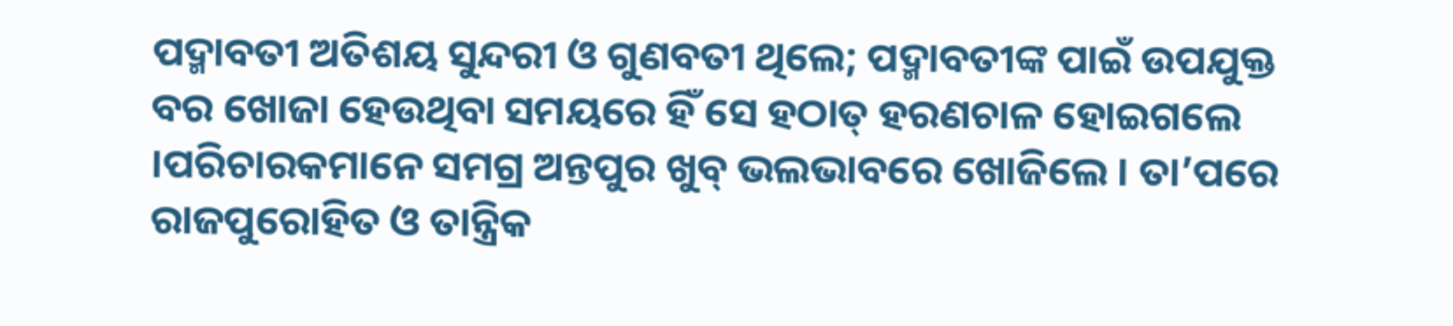ପଦ୍ମାବତୀ ଅତିଶୟ ସୁନ୍ଦରୀ ଓ ଗୁଣବତୀ ଥିଲେ; ପଦ୍ମାବତୀଙ୍କ ପାଇଁ ଉପଯୁକ୍ତ ବର ଖୋଜା ହେଉଥିବା ସମୟରେ ହିଁ ସେ ହଠାତ୍ ହରଣଚାଳ ହୋଇଗଲେ ।ପରିଚାରକମାନେ ସମଗ୍ର ଅନ୍ତପୁର ଖୁବ୍ ଭଲଭାବରେ ଖୋଜିଲେ । ତା’ପରେ ରାଜପୁରୋହିତ ଓ ତାନ୍ତ୍ରିକ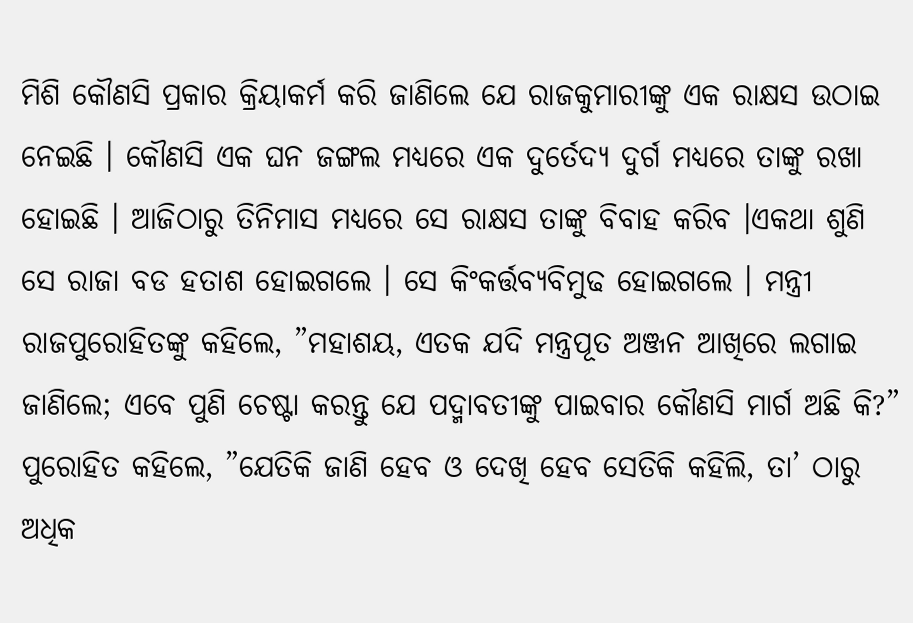ମିଶି କୌଣସି ପ୍ରକାର କ୍ରିୟାକର୍ମ କରି ଜାଣିଲେ ଯେ ରାଜକୁମାରୀଙ୍କୁ ଏକ ରାକ୍ଷସ ଉଠାଇ ନେଇଛି । କୌଣସି ଏକ ଘନ ଜଙ୍ଗଲ ମଧ୍ୟରେ ଏକ ଦୁର୍ତେଦ୍ୟ ଦୁର୍ଗ ମଧ୍ୟରେ ତାଙ୍କୁ ରଖା ହୋଇଛି । ଆଜିଠାରୁ ତିନିମାସ ମଧ୍ୟରେ ସେ ରାକ୍ଷସ ତାଙ୍କୁ ବିବାହ କରିବ ।ଏକଥା ଶୁଣି ସେ ରାଜା ବଡ ହତାଶ ହୋଇଗଲେ । ସେ କିଂକର୍ତ୍ତବ୍ୟବିମୁଢ ହୋଇଗଲେ । ମନ୍ତ୍ରୀ ରାଜପୁରୋହିତଙ୍କୁ କହିଲେ, ”ମହାଶୟ, ଏତକ ଯଦି ମନ୍ତ୍ରପୂତ ଅଞ୍ଜନ ଆଖିରେ ଲଗାଇ ଜାଣିଲେ; ଏବେ ପୁଣି ଚେଷ୍ଟା କରନ୍ତୁ ଯେ ପଦ୍ମାବତୀଙ୍କୁ ପାଇବାର କୌଣସି ମାର୍ଗ ଅଛି କି?”
ପୁରୋହିତ କହିଲେ, ”ଯେତିକି ଜାଣି ହେବ ଓ ଦେଖି ହେବ ସେତିକି କହିଲି, ତା’ ଠାରୁ ଅଧିକ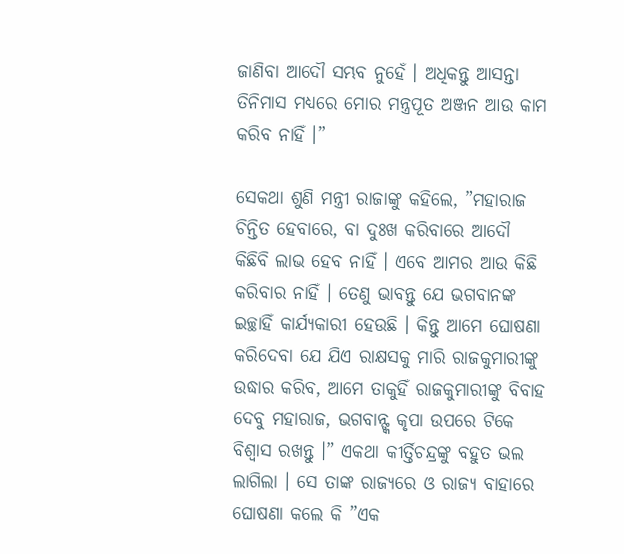ଜାଣିବା ଆଦୌ ସମ୍ଭବ ନୁହେଁ । ଅଧିକନ୍ତୁ ଆସନ୍ତା ତିନିମାସ ମଧ୍ୟରେ ମୋର ମନ୍ତ୍ରପୂତ ଅଞ୍ଜନ ଆଉ କାମ କରିବ ନାହିଁ ।”

ସେକଥା ଶୁଣି ମନ୍ତ୍ରୀ ରାଜାଙ୍କୁ କହିଲେ, ”ମହାରାଜ ଚିନ୍ତିତ ହେବାରେ, ବା ଦୁଃଖ କରିବାରେ ଆଦୌ କିଛିବି ଲାଭ ହେବ ନାହିଁ । ଏବେ ଆମର ଆଉ କିଛି କରିବାର ନାହିଁ । ତେଣୁ ଭାବନ୍ତୁ ଯେ ଭଗବାନଙ୍କ ଇଚ୍ଛାହିଁ କାର୍ଯ୍ୟକାରୀ ହେଉଛି । କିନ୍ତୁ ଆମେ ଘୋଷଣା କରିଦେବା ଯେ ଯିଏ ରାକ୍ଷସକୁ ମାରି ରାଜକୁମାରୀଙ୍କୁ ଉଦ୍ଧାର କରିବ, ଆମେ ତାକୁହିଁ ରାଜକୁମାରୀଙ୍କୁ ବିବାହ ଦେବୁ ମହାରାଜ, ଭଗବାନ୍ଙ୍କ କୃପା ଉପରେ ଟିକେ ବିଶ୍ୱାସ ରଖନ୍ତୁ ।” ଏକଥା କୀର୍ତ୍ତିଚନ୍ଦ୍ରଙ୍କୁ ବହୁତ ଭଲ ଲାଗିଲା । ସେ ତାଙ୍କ ରାଜ୍ୟରେ ଓ ରାଜ୍ୟ ବାହାରେ ଘୋଷଣା କଲେ କି ”ଏକ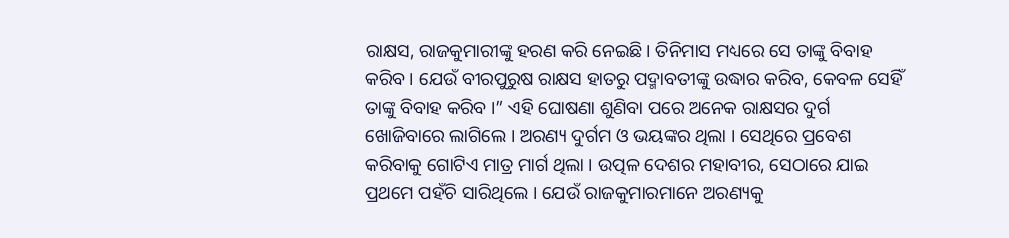ରାକ୍ଷସ, ରାଜକୁମାରୀଙ୍କୁ ହରଣ କରି ନେଇଛି । ତିନିମାସ ମଧ୍ୟରେ ସେ ତାଙ୍କୁ ବିବାହ କରିବ । ଯେଉଁ ବୀରପୁରୁଷ ରାକ୍ଷସ ହାତରୁ ପଦ୍ମାବତୀଙ୍କୁ ଉଦ୍ଧାର କରିବ, କେବଳ ସେହିଁ ତାଙ୍କୁ ବିବାହ କରିବ ।” ଏହି ଘୋଷଣା ଶୁଣିବା ପରେ ଅନେକ ରାକ୍ଷସର ଦୁର୍ଗ ଖୋଜିବାରେ ଲାଗିଲେ । ଅରଣ୍ୟ ଦୁର୍ଗମ ଓ ଭୟଙ୍କର ଥିଲା । ସେଥିରେ ପ୍ରବେଶ କରିବାକୁ ଗୋଟିଏ ମାତ୍ର ମାର୍ଗ ଥିଲା । ଉତ୍ପଳ ଦେଶର ମହାବୀର, ସେଠାରେ ଯାଇ ପ୍ରଥମେ ପହଁଚି ସାରିଥିଲେ । ଯେଉଁ ରାଜକୁମାରମାନେ ଅରଣ୍ୟକୁ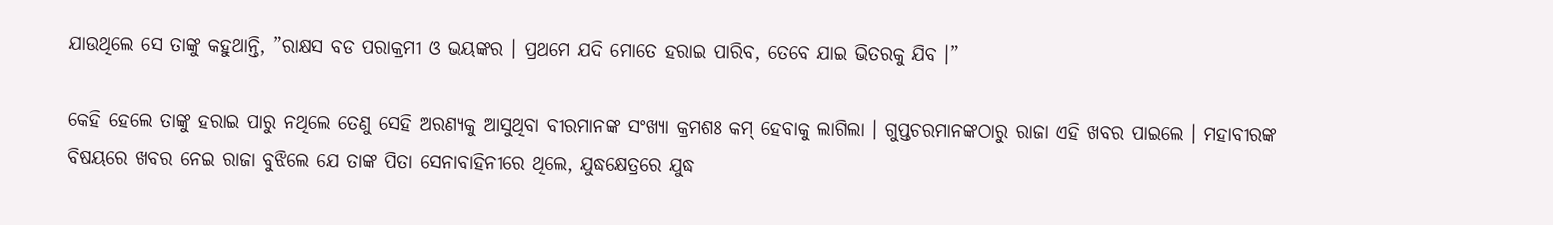ଯାଉଥିଲେ ସେ ତାଙ୍କୁ କହୁଥାନ୍ତି, ”ରାକ୍ଷସ ବଡ ପରାକ୍ରମୀ ଓ ଭୟଙ୍କର । ପ୍ରଥମେ ଯଦି ମୋତେ ହରାଇ ପାରିବ, ତେବେ ଯାଇ ଭିତରକୁ ଯିବ ।”

କେହି ହେଲେ ତାଙ୍କୁ ହରାଇ ପାରୁ ନଥିଲେ ତେଣୁ ସେହି ଅରଣ୍ୟକୁ ଆସୁଥିବା ବୀରମାନଙ୍କ ସଂଖ୍ୟା କ୍ରମଶଃ କମ୍ ହେବାକୁ ଲାଗିଲା । ଗୁପ୍ତଚରମାନଙ୍କଠାରୁ ରାଜା ଏହି ଖବର ପାଇଲେ । ମହାବୀରଙ୍କ ବିଷୟରେ ଖବର ନେଇ ରାଜା ବୁଝିଲେ ଯେ ତାଙ୍କ ପିତା ସେନାବାହିନୀରେ ଥିଲେ, ଯୁଦ୍ଧକ୍ଷେତ୍ରରେ ଯୁଦ୍ଧ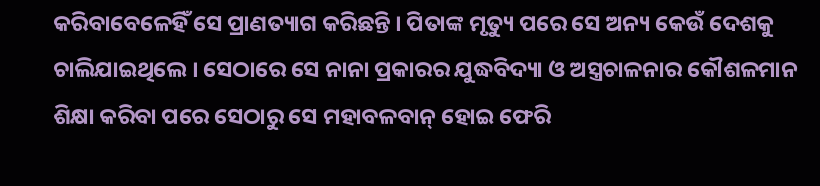କରିବାବେଳେହିଁ ସେ ପ୍ରାଣତ୍ୟାଗ କରିଛନ୍ତି । ପିତାଙ୍କ ମୃତ୍ୟୁ ପରେ ସେ ଅନ୍ୟ କେଉଁ ଦେଶକୁ ଚାଲିଯାଇଥିଲେ । ସେଠାରେ ସେ ନାନା ପ୍ରକାରର ଯୁଦ୍ଧବିଦ୍ୟା ଓ ଅସ୍ତ୍ରଚାଳନାର କୌଶଳମାନ ଶିକ୍ଷା କରିବା ପରେ ସେଠାରୁ ସେ ମହାବଳବାନ୍ ହୋଇ ଫେରି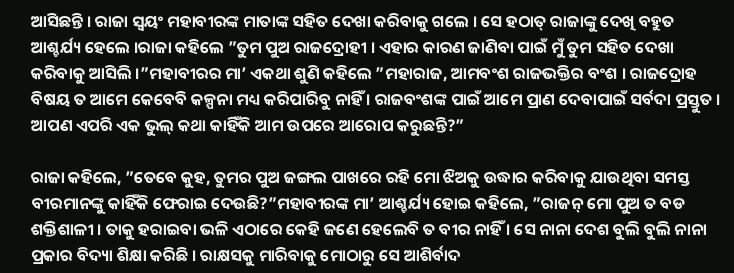ଆସିଛନ୍ତି । ରାଜା ସ୍ୱୟଂ ମହାବୀରଙ୍କ ମାତାଙ୍କ ସହିତ ଦେଖା କରିବାକୁ ଗଲେ । ସେ ହଠାତ୍ ରାଜାଙ୍କୁ ଦେଖି ବହୁତ ଆଶ୍ଚର୍ଯ୍ୟ ହେଲେ ।ରାଜା କହିଲେ ”ତୁମ ପୁଅ ରାଜଦ୍ରୋହୀ । ଏହାର କାରଣ ଜାଣିବା ପାଇଁ ମୁଁ ତୁମ ସହିତ ଦେଖା କରିବାକୁ ଆସିଲି ।”ମହାବୀରର ମା’ ଏକଥା ଶୁଣି କହିଲେ ”ମହାରାଜ, ଆମବଂଶ ରାଜଭକ୍ତିର ବଂଶ । ରାଜଦ୍ରୋହ ବିଷୟ ତ ଆମେ କେବେବି କଳ୍ପନା ମଧ୍ୟ କରିପାରିବୁ ନାହିଁ । ରାଜବଂଶଙ୍କ ପାଇଁ ଆମେ ପ୍ରାଣ ଦେବାପାଇଁ ସର୍ବଦା ପ୍ରସ୍ତୁତ । ଆପଣ ଏପରି ଏକ ଭୁଲ୍ କଥା କାହିଁକି ଆମ ଉପରେ ଆରୋପ କରୁଛନ୍ତି?”

ରାଜା କହିଲେ, ”ତେବେ କୁହ, ତୁମର ପୁଅ ଜଙ୍ଗଲ ପାଖରେ ରହି ମୋ ଝିଅକୁ ଉଦ୍ଧାର କରିବାକୁ ଯାଉଥିବା ସମସ୍ତ ବୀରମାନଙ୍କୁ କାହିଁକି ଫେରାଇ ଦେଉଛି?”ମହାବୀରଙ୍କ ମା’ ଆଶ୍ଚର୍ଯ୍ୟ ହୋଇ କହିଲେ, ”ରାଜନ୍ ମୋ ପୁଅ ତ ବଡ ଶକ୍ତିଶାଳୀ । ତାକୁ ହରାଇବା ଭଳି ଏଠାରେ କେହି ଜଣେ ହେଲେବି ତ ବୀର ନାହିଁ । ସେ ନାନା ଦେଶ ବୁଲି ବୁଲି ନାନା ପ୍ରକାର ବିଦ୍ୟା ଶିକ୍ଷା କରିଛି । ରାକ୍ଷସକୁ ମାରିବାକୁ ମୋଠାରୁ ସେ ଆଶିର୍ବାଦ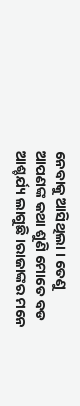ନେବାକୁ ଆସିଥିଲା । ତେଣୁ ଆପଣଙ୍କ କଥା ଶୁଣି ମୋତେ ବଡ ଆଶ୍ଚର୍ଯ୍ୟ ଲାଗୁଛି ।ରାଜାଙ୍କର ମନେ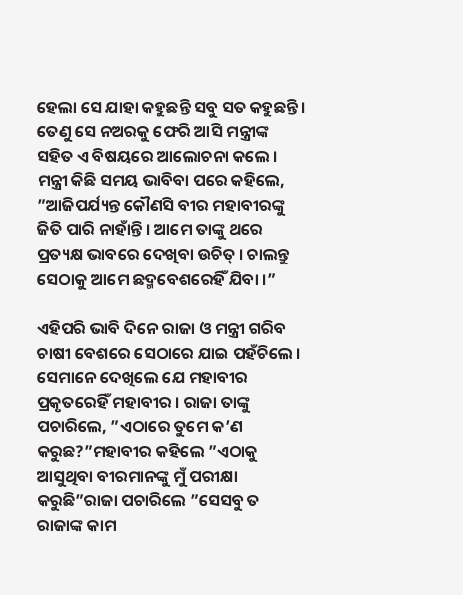ହେଲା ସେ ଯାହା କହୁଛନ୍ତି ସବୁ ସତ କହୁଛନ୍ତି । ତେଣୁ ସେ ନଅରକୁ ଫେରି ଆସି ମନ୍ତ୍ରୀଙ୍କ ସହିତ ଏ ବିଷୟରେ ଆଲୋଚନା କଲେ । ମନ୍ତ୍ରୀ କିଛି ସମୟ ଭାବିବା ପରେ କହିଲେ, ”ଆଜିପର୍ଯ୍ୟନ୍ତ କୌଣସି ବୀର ମହାବୀରଙ୍କୁ ଜିତି ପାରି ନାହାଁନ୍ତି । ଆମେ ତାଙ୍କୁ ଥରେ ପ୍ରତ୍ୟକ୍ଷ ଭାବରେ ଦେଖିବା ଉଚିତ୍ । ଚାଲନ୍ତୁ ସେଠାକୁ ଆମେ ଛଦ୍ମବେଶରେହିଁ ଯିବା ।”

ଏହିପରି ଭାବି ଦିନେ ରାଜା ଓ ମନ୍ତ୍ରୀ ଗରିବ ଚାଷୀ ବେଶରେ ସେଠାରେ ଯାଇ ପହଁଚିଲେ । ସେମାନେ ଦେଖିଲେ ଯେ ମହାବୀର ପ୍ରକୃତରେହିଁ ମହାବୀର । ରାଜା ତାଙ୍କୁ ପଚାରିଲେ, ”ଏଠାରେ ତୁମେ କ’ଣ କରୁଛ?”ମହାବୀର କହିଲେ ”ଏଠାକୁ ଆସୁଥିବା ବୀରମାନଙ୍କୁ ମୁଁ ପରୀକ୍ଷା କରୁଛି”ରାଜା ପଚାରିଲେ ”ସେସବୁ ତ ରାଜାଙ୍କ କାମ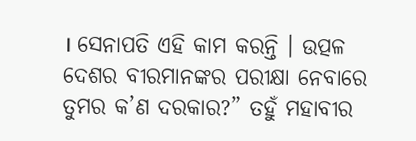। ସେନାପତି ଏହି କାମ କରନ୍ତି । ଉତ୍ପଳ ଦେଶର ବୀରମାନଙ୍କର ପରୀକ୍ଷା ନେବାରେ ତୁମର କ’ଣ ଦରକାର?” ତହୁଁ ମହାବୀର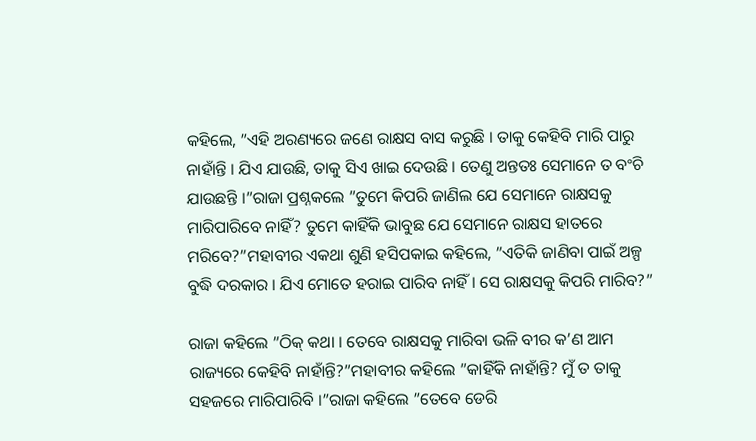କହିଲେ, ”ଏହି ଅରଣ୍ୟରେ ଜଣେ ରାକ୍ଷସ ବାସ କରୁଛି । ତାକୁ କେହିବି ମାରି ପାରୁ ନାହାଁନ୍ତି । ଯିଏ ଯାଉଛି, ତାକୁ ସିଏ ଖାଇ ଦେଉଛି । ତେଣୁ ଅନ୍ତତଃ ସେମାନେ ତ ବଂଚି ଯାଉଛନ୍ତି ।”ରାଜା ପ୍ରଶ୍ନକଲେ ”ତୁମେ କିପରି ଜାଣିଲ ଯେ ସେମାନେ ରାକ୍ଷସକୁ ମାରିପାରିବେ ନାହିଁ? ତୁମେ କାହିଁକି ଭାବୁଛ ଯେ ସେମାନେ ରାକ୍ଷସ ହାତରେ ମରିବେ?”ମହାବୀର ଏକଥା ଶୁଣି ହସିପକାଇ କହିଲେ, ”ଏତିକି ଜାଣିବା ପାଇଁ ଅଳ୍ପ ବୁଦ୍ଧି ଦରକାର । ଯିଏ ମୋତେ ହରାଇ ପାରିବ ନାହିଁ । ସେ ରାକ୍ଷସକୁ କିପରି ମାରିବ?”

ରାଜା କହିଲେ ”ଠିକ୍ କଥା । ତେବେ ରାକ୍ଷସକୁ ମାରିବା ଭଳି ବୀର କ’ଣ ଆମ ରାଜ୍ୟରେ କେହିବି ନାହାଁନ୍ତି?”ମହାବୀର କହିଲେ ”କାହିଁକି ନାହାଁନ୍ତି? ମୁଁ ତ ତାକୁ ସହଜରେ ମାରିପାରିବି ।”ରାଜା କହିଲେ ”ତେବେ ଡେରି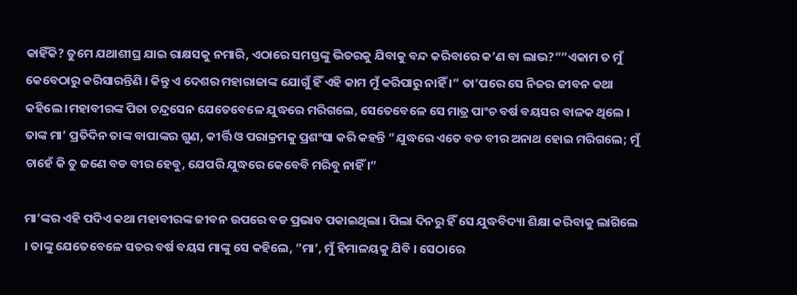କାହିଁକି? ତୁମେ ଯଥାଶୀଘ୍ର ଯାଇ ରାକ୍ଷସକୁ ନମାରି, ଏଠାରେ ସମସ୍ତଙ୍କୁ ଭିତରକୁ ଯିବାକୁ ବନ୍ଦ କରିବାରେ କ’ଣ ବା ଲାଭ?””ଏକାମ ତ ମୁଁ କେବେଠାରୁ କରିସାରନ୍ତିଣି । କିନ୍ତୁ ଏ ଦେଶର ମହାରାଜାଙ୍କ ଯୋଗୁଁ ହିଁ ଏହି କାମ ମୁଁ କରିପାରୁ ନାହିଁ ।” ତା’ପରେ ସେ ନିଜର ଜୀବନ କଥା କହିଲେ ।ମହାବୀରଙ୍କ ପିତା ଚନ୍ଦ୍ରସେନ ଯେତେବେଳେ ଯୁଦ୍ଧରେ ମରିଗଲେ, ସେତେବେଳେ ସେ ମାତ୍ର ପାଂଚ ବର୍ଷ ବୟସର ବାଳକ ଥିଲେ । ତାଙ୍କ ମା’ ପ୍ରତିଦିନ ତାଙ୍କ ବାପାଙ୍କର ଗୁଣ, କୀର୍ତ୍ତି ଓ ପରାକ୍ରମକୁ ପ୍ରଶଂସା କରି କହନ୍ତି ”ଯୁଦ୍ଧରେ ଏତେ ବଡ ବୀର ଅନାଥ ହୋଇ ମରିଗଲେ; ମୁଁ ଚାହେଁ କି ତୁ ଜଣେ ବଡ ବୀର ହେବୁ, ଯେପରି ଯୁଦ୍ଧରେ କେବେବି ମରିବୁ ନାହିଁ ।”

ମା’ଙ୍କର ଏହି ପଦିଏ କଥା ମହାବୀରଙ୍କ ଜୀବନ ଉପରେ ବଡ ପ୍ରଭାବ ପକାଇଥିଲା । ପିଲା ଦିନରୁ ହିଁ ସେ ଯୁଦ୍ଧବିଦ୍ୟା ଶିକ୍ଷା କରିବାକୁ ଲାଗିଲେ । ତାଙ୍କୁ ଯେତେବେଳେ ସତର ବର୍ଷ ବୟସ ମାଙ୍କୁ ସେ କହିଲେ, ”ମା’, ମୁଁ ହିମାଳୟକୁ ଯିବି । ସେଠାରେ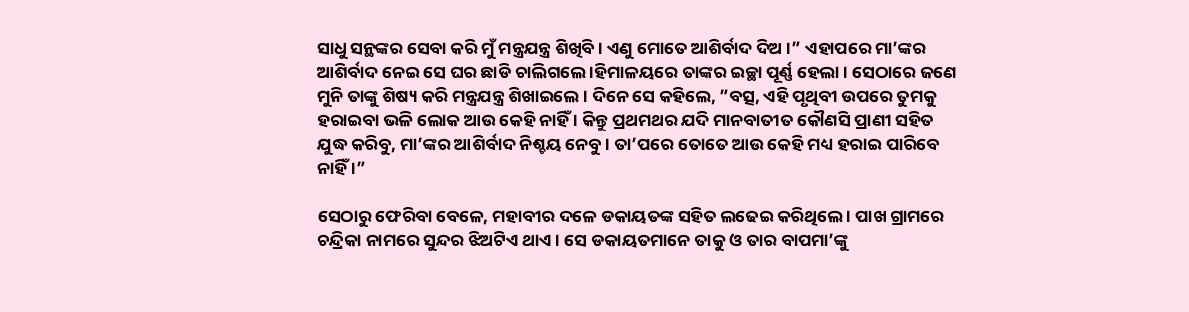ସାଧୁ ସନ୍ଥଙ୍କର ସେବା କରି ମୁଁ ମନ୍ତ୍ରଯନ୍ତ୍ର ଶିଖିବି । ଏଣୁ ମୋତେ ଆଶିର୍ବାଦ ଦିଅ ।” ଏହାପରେ ମା’ଙ୍କର ଆଶିର୍ବାଦ ନେଇ ସେ ଘର ଛାଡି ଚାଲିଗଲେ ।ହିମାଳୟରେ ତାଙ୍କର ଇଚ୍ଛା ପୂର୍ଣ୍ଣ ହେଲା । ସେଠାରେ ଜଣେ ମୁନି ତାଙ୍କୁ ଶିଷ୍ୟ କରି ମନ୍ତ୍ରଯନ୍ତ୍ର ଶିଖାଇଲେ । ଦିନେ ସେ କହିଲେ, ”ବତ୍ସ, ଏହି ପୃଥିବୀ ଉପରେ ତୁମକୁ ହରାଇବା ଭଳି ଲୋକ ଆଉ କେହି ନାହିଁ । କିନ୍ତୁ ପ୍ରଥମଥର ଯଦି ମାନବାତୀତ କୌଣସି ପ୍ରାଣୀ ସହିତ ଯୁଦ୍ଧ କରିବୁ, ମା’ଙ୍କର ଆଶିର୍ବାଦ ନିଶ୍ଚୟ ନେବୁ । ତା’ପରେ ତୋତେ ଆଉ କେହି ମଧ୍ୟ ହରାଇ ପାରିବେ ନାହିଁ ।”

ସେଠାରୁ ଫେରିବା ବେଳେ, ମହାବୀର ଦଳେ ଡକାୟତଙ୍କ ସହିତ ଲଢେଇ କରିଥିଲେ । ପାଖ ଗ୍ରାମରେ ଚନ୍ଦ୍ରିକା ନାମରେ ସୁନ୍ଦର ଝିଅଟିଏ ଥାଏ । ସେ ଡକାୟତମାନେ ତାକୁ ଓ ତାର ବାପମା’ଙ୍କୁ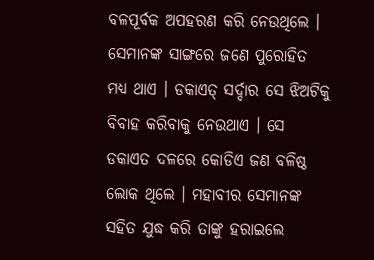ବଳପୂର୍ବକ ଅପହରଣ କରି ନେଉଥିଲେ । ସେମାନଙ୍କ ସାଙ୍ଗରେ ଜଣେ ପୁରୋହିତ ମଧ୍ୟ ଥାଏ । ଡକାଏତ୍ ସର୍ଦ୍ଦାର ସେ ଝିଅଟିକୁ ବିବାହ କରିବାକୁ ନେଉଥାଏ । ସେ ଡକାଏତ ଦଳରେ କୋଡିଏ ଜଣ ବଳିଷ୍ଠ ଲୋକ ଥିଲେ । ମହାବୀର ସେମାନଙ୍କ ସହିତ ଯୁଦ୍ଧ କରି ତାଙ୍କୁ ହରାଇଲେ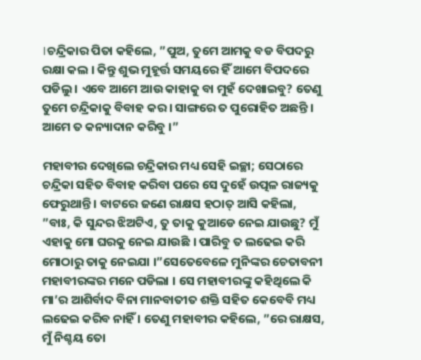।ଚନ୍ଦ୍ରିକାର ପିତା କହିଲେ, ”ପୁଅ, ତୁମେ ଆମକୁ ବଡ ବିପଦରୁ ରକ୍ଷା କଲ । କିନ୍ତୁ ଶୁଭ ମୁହୂର୍ତ୍ତ ସମୟରେ ହିଁ ଆମେ ବିପଦରେ ପଡିଲୁ । ଏବେ ଆମେ ଆଉ କାହାକୁ ବା ମୁହଁ ଦେଖାଇବୁ? ତେଣୁ ତୁମେ ଚନ୍ଦ୍ରିକାକୁ ବିବାହ କର । ସାଙ୍ଗରେ ତ ପୁରୋହିତ ଅଛନ୍ତି । ଆମେ ତ କନ୍ୟାଦାନ କରିବୁ ।”

ମହାବୀର ଦେଖିଲେ ଚନ୍ଦ୍ରିକାର ମଧ୍ୟ ସେହି ଇଚ୍ଛା; ସେଠାରେ ଚନ୍ଦ୍ରିକା ସହିତ ବିବାହ କରିବା ପରେ ସେ ଦୁହେଁ ଉତ୍ପଳ ରାଜ୍ୟକୁ ଫେରୁଥାନ୍ତି । ବାଟରେ ଜଣେ ରାକ୍ଷସ ହଠାତ୍ ଆସି କହିଲା, ”ବାଃ, କି ସୁନ୍ଦର ଝିଅଟିଏ, ତୁ ତାକୁ କୁଆଡେ ନେଇ ଯାଉଛୁ? ମୁଁ ଏହାକୁ ମୋ ଘରକୁ ନେଇ ଯାଉଛି । ପାରିବୁ ତ ଲଢେଇ କରି ମୋଠାରୁ ତାକୁ ନେଇଯା ।”ସେତେବେଳେ ମୁନିଙ୍କର ଚେତାବନୀ ମହାବୀରଙ୍କର ମନେ ପଡିଲା । ସେ ମହାବୀରଙ୍କୁ କହିଥିଲେ କି ମା’ର ଆଶିର୍ବାଦ ବିନା ମାନବାତୀତ ଶକ୍ତି ସହିତ କେବେବି ମଧ୍ୟ ଲଢେଇ କରିବ ନାହିଁ । ତେଣୁ ମହାବୀର କହିଲେ, ”ରେ ରାକ୍ଷସ, ମୁଁ ନିଶ୍ଚୟ ତୋ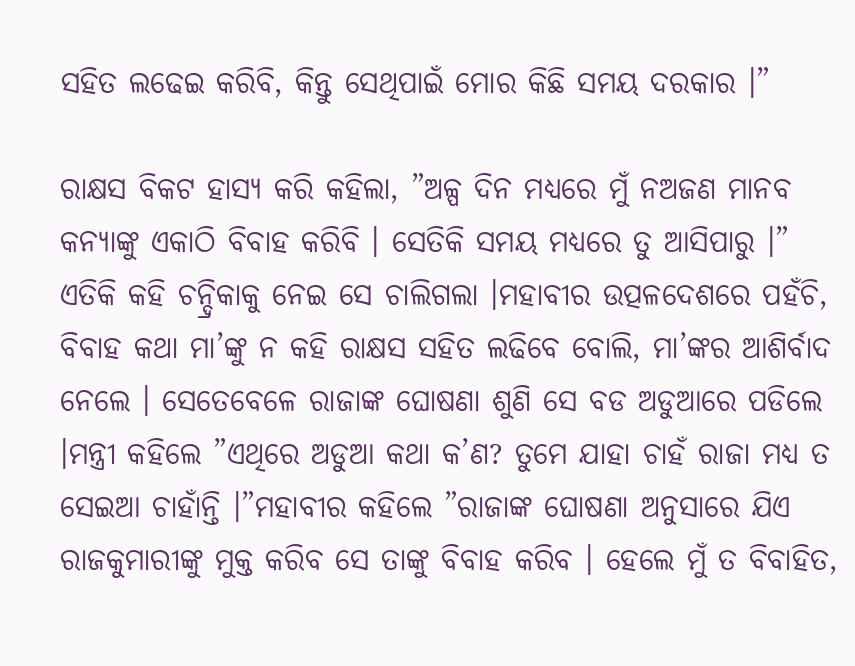ସହିତ ଲଢେଇ କରିବି, କିନ୍ତୁ ସେଥିପାଇଁ ମୋର କିଛି ସମୟ ଦରକାର ।”

ରାକ୍ଷସ ବିକଟ ହାସ୍ୟ କରି କହିଲା, ”ଅଳ୍ପ ଦିନ ମଧ୍ୟରେ ମୁଁ ନଅଜଣ ମାନବ କନ୍ୟାଙ୍କୁ ଏକାଠି ବିବାହ କରିବି । ସେତିକି ସମୟ ମଧ୍ୟରେ ତୁ ଆସିପାରୁ ।” ଏତିକି କହି ଚନ୍ଦ୍ରିକାକୁ ନେଇ ସେ ଚାଲିଗଲା ।ମହାବୀର ଉତ୍ପଳଦେଶରେ ପହଁଚି, ବିବାହ କଥା ମା’ଙ୍କୁ ନ କହି ରାକ୍ଷସ ସହିତ ଲଢିବେ ବୋଲି, ମା’ଙ୍କର ଆଶିର୍ବାଦ ନେଲେ । ସେତେବେଳେ ରାଜାଙ୍କ ଘୋଷଣା ଶୁଣି ସେ ବଡ ଅଡୁଆରେ ପଡିଲେ ।ମନ୍ତ୍ରୀ କହିଲେ ”ଏଥିରେ ଅଡୁଆ କଥା କ’ଣ? ତୁମେ ଯାହା ଚାହଁ ରାଜା ମଧ୍ୟ ତ ସେଇଆ ଚାହାଁନ୍ତି ।”ମହାବୀର କହିଲେ ”ରାଜାଙ୍କ ଘୋଷଣା ଅନୁସାରେ ଯିଏ ରାଜକୁମାରୀଙ୍କୁ ମୁକ୍ତ କରିବ ସେ ତାଙ୍କୁ ବିବାହ କରିବ । ହେଲେ ମୁଁ ତ ବିବାହିତ,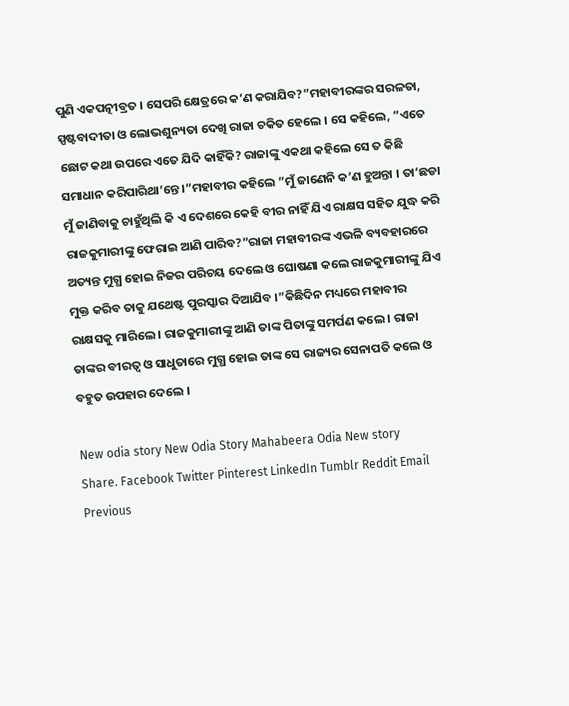ପୁଣି ଏକପତ୍ନୀବ୍ରତ । ସେପରି କ୍ଷେତ୍ରରେ କ’ଣ କରାଯିବ?”ମହାବୀରଙ୍କର ସରଳତା, ସ୍ପଷ୍ଟବାଦୀତା ଓ ଲୋଭଶୁନ୍ୟତା ଦେଖି ରାଜା ଚକିତ ହେଲେ । ସେ କହିଲେ, ”ଏତେ ଛୋଟ କଥା ଉପରେ ଏତେ ଯିଦି କାହିଁକି? ରାଜାଙ୍କୁ ଏକଥା କହିଲେ ସେ ତ କିଛି ସମାଧାନ କରିପାରିଥା’ନ୍ତେ ।”ମହାବୀର କହିଲେ ”ମୁଁ ଜାଣେନି କ’ଣ ହୁଅନ୍ତା । ତା’ଛଡା ମୁଁ ଜାଣିବାକୁ ଚାହୁଁଥିଲି କି ଏ ଦେଶରେ କେହି ବୀର ନାହିଁ ଯିଏ ରାକ୍ଷସ ସହିତ ଯୁଦ୍ଧ କରି ରାଜକୁମାରୀଙ୍କୁ ଫେରାଇ ଆଣି ପାରିବ?”ରାଜା ମହାବୀରଙ୍କ ଏଭଳି ବ୍ୟବହାରରେ ଅତ୍ୟନ୍ତ ମୁଗ୍ଧ ହୋଇ ନିଜର ପରିଚୟ ଦେଲେ ଓ ଘୋଷଣା କଲେ ରାଜକୁମାରୀଙ୍କୁ ଯିଏ ମୁକ୍ତ କରିବ ତାକୁ ଯଥେଷ୍ଟ ପୁରସ୍କାର ଦିଆଯିବ ।”କିଛିଦିନ ମଧ୍ୟରେ ମହାବୀର ରାକ୍ଷସକୁ ମାରିଲେ । ରାଜକୁମାରୀଙ୍କୁ ଆଣି ତାଙ୍କ ପିତାଙ୍କୁ ସମର୍ପଣ କଲେ । ରାଜା ତାଙ୍କର ବୀରତ୍ୱ ଓ ସାଧୁତାରେ ମୁଗ୍ଧ ହୋଇ ତାଙ୍କ ସେ ରାଜ୍ୟର ସେନାପତି କଲେ ଓ ବହୁତ ଉପହାର ଦେଲେ ।

New odia story New Odia Story Mahabeera Odia New story
Share. Facebook Twitter Pinterest LinkedIn Tumblr Reddit Email
Previous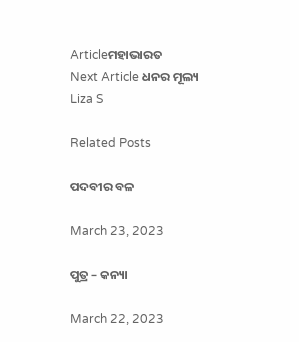Articleମହାଭାରତ
Next Article ଧନର ମୂଲ୍ୟ
Liza S

Related Posts

ପଦବୀର ବଳ

March 23, 2023

ପୁତ୍ର – କନ୍ୟା

March 22, 2023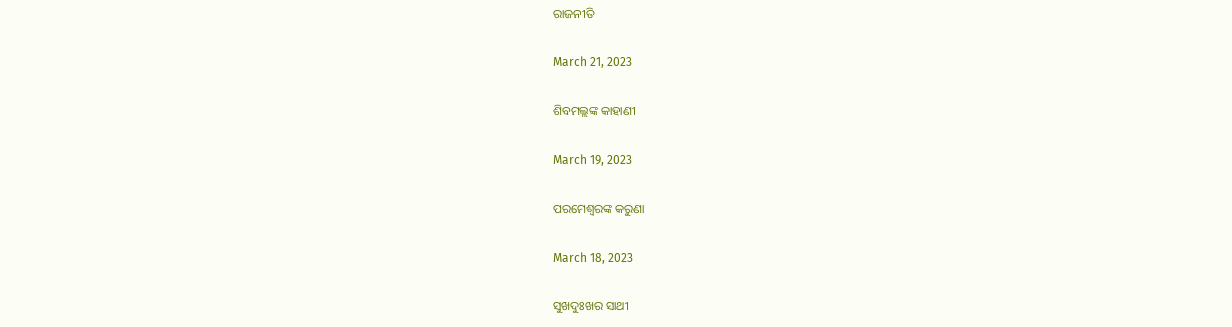ରାଜନୀତି

March 21, 2023

ଶିବମଲ୍ଲଙ୍କ କାହାଣୀ

March 19, 2023

ପରମେଶ୍ୱରଙ୍କ କରୁଣା

March 18, 2023

ସୁଖଦୁଃଖର ସାଥୀ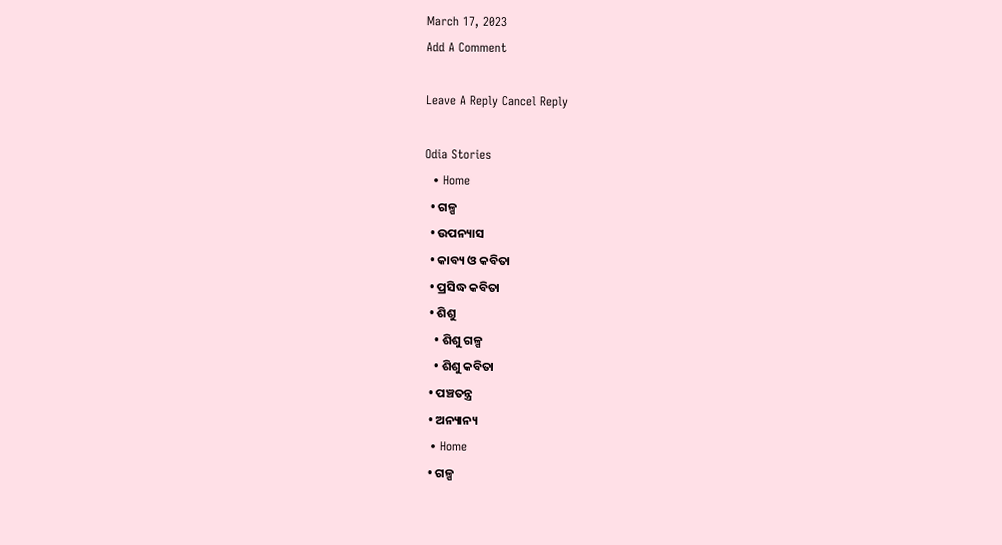March 17, 2023
Add A Comment

Leave A Reply Cancel Reply

Odia Stories
  • Home
  • ଗଳ୍ପ
  • ଉପନ୍ୟାସ
  • କାବ୍ୟ ଓ କବିତା
  • ପ୍ରସିଦ୍ଧ କବିତା
  • ଶିଶୁ
    • ଶିଶୁ ଗଳ୍ପ
    • ଶିଶୁ କବିତା
  • ପଞ୍ଚତନ୍ତ୍ର
  • ଅନ୍ୟାନ୍ୟ
  • Home
  • ଗଳ୍ପ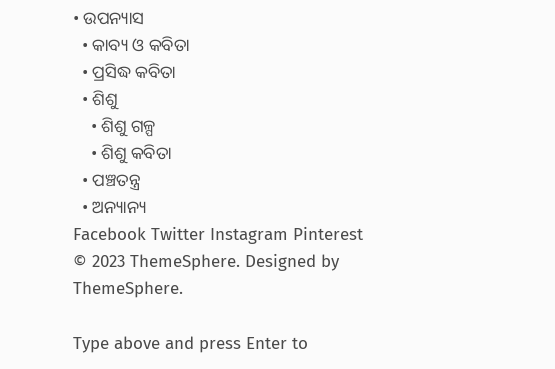• ଉପନ୍ୟାସ
  • କାବ୍ୟ ଓ କବିତା
  • ପ୍ରସିଦ୍ଧ କବିତା
  • ଶିଶୁ
    • ଶିଶୁ ଗଳ୍ପ
    • ଶିଶୁ କବିତା
  • ପଞ୍ଚତନ୍ତ୍ର
  • ଅନ୍ୟାନ୍ୟ
Facebook Twitter Instagram Pinterest
© 2023 ThemeSphere. Designed by ThemeSphere.

Type above and press Enter to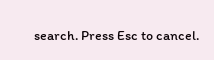search. Press Esc to cancel.